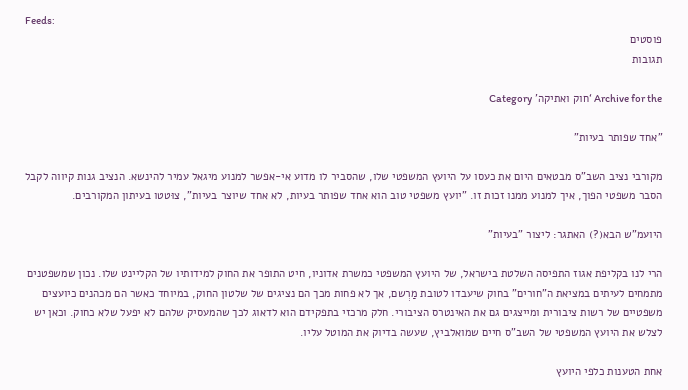Feeds:
פוסטים
תגובות

Archive for the ‘חוק ואתיקה’ Category

"אחד שפותר בעיות"

מקורבי נציב השב"ס מבטאים היום את כעסו על היועץ המשפטי שלו, שהסביר לו מדוע אי-אפשר למנוע מיגאל עמיר להינשא. הנציב גנות קיווה לקבל הסבר משפטי הפוך, איך למנוע ממנו זכות זו. "יועץ משפטי טוב הוא אחד שפותר בעיות, לא אחד שיוצר בעיות", צוּטטו בעיתון המקורבים.

היועמ"ש הבא(?) האתגר: ליצור "בעיות"

הרי לנו בקליפת אגוז התפיסה השלטת בישראל, של היועץ המשפטי כמשרת אדוניו, חיט התופר את החוק למידותיו של הקליינט שלו. נכון שמשפטנים מתמחים לעיתים במציאת ה"חורים" בחוק שיעבדו לטובת מַרְשם, אך לא פחות מכך הם נציגים של שלטון החוק, במיוחד כאשר הם מכהנים כיועצים משפטיים של רשות ציבורית ומייצגים גם את האינטרס הציבורי. חלק מרכזי בתפקידם הוא לדאוג לכך שהמעסיק שלהם לא יפעל שלא כחוק. וכאן יש לצלש את היועץ המשפטי של השב"ס חיים שמואלביץ, שעשה בדיוק את המוטל עליו.

אחת הטענות כלפי היועץ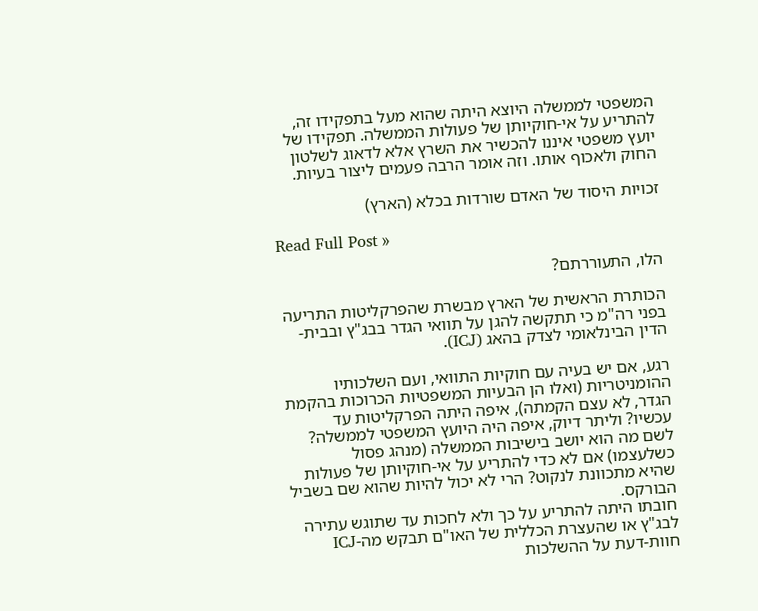המשפטי לממשלה היוצא היתה שהוא מעל בתפקידו זה, להתריע על אי-חוקיותן של פעולות הממשלה. תפקידו של יועץ משפטי איננו להכשיר את השרץ אלא לדאוג לשלטון החוק ולאכוף אותו. וזה אומר הרבה פעמים ליצור בעיות.

זכויות היסוד של האדם שורדות בכלא (הארץ)

Read Full Post »

הלו, התעוררתם?

הכותרת הראשית של הארץ מבשרת שהפרקליטות התריעה בפני רה"מ כי תתקשה להגן על תוואי הגדר בבג"ץ ובבית-הדין הבינלאומי לצדק בהאג (ICJ).

רגע, אם יש בעיה עם חוקיות התוואי, ועם השלכותיו ההומניטריות (ואלו הן הבעיות המשפטיות הכרוכות בהקמת הגדר, לא עצם הקמתה), איפה היתה הפרקליטות עד עכשיו? וליתר דיוק, איפה היה היועץ המשפטי לממשלה? לשם מה הוא יושב בישיבות הממשלה (מנהג פסול כשלעצמו) אם לא כדי להתריע על אי-חוקיותן של פעולות שהיא מתכוונת לנקוט? הרי לא יכול להיות שהוא שם בשביל הבורקס.
חובתו היתה להתריע על כך ולא לחכות עד שתוגש עתירה לבג"ץ או שהעצרת הכללית של האו"ם תבקש מה-ICJ חוות-דעת על ההשלכות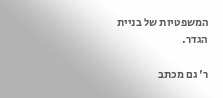המשפטיות של בניית הגדר.

ר' גם מכתב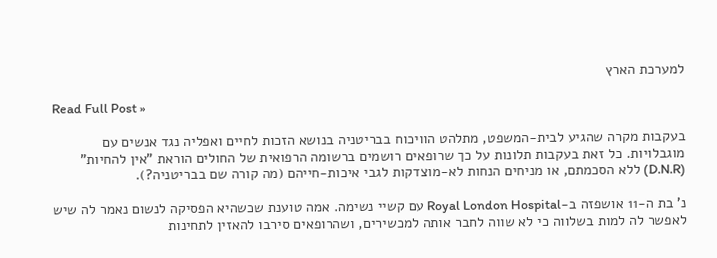למערכת הארץ

Read Full Post »

בעקבות מקרה שהגיע לבית-המשפט, מתלהט הוויכוח בבריטניה בנושא הזכות לחיים ואפליה נגד אנשים עם מוגבלויות. כל זאת בעקבות תלונות על כך שרופאים רושמים ברשומה הרפואית של החולים הוראת "אין להחיות" (D.N.R) ללא הסכמתם, או מניחים הנחות לא-מוצדקות לגבי איכות-חייהם (מה קורה שם בבריטניה?).

נ' בת ה-11 אושפזה ב-Royal London Hospital עם קשיי נשימה. אמה טוענת שכשהיא הפסיקה לנשום נאמר לה שיש לאפשר לה למות בשלווה כי לא שווה לחבר אותה למכשירים, ושהרופאים סירבו להאזין לתחינות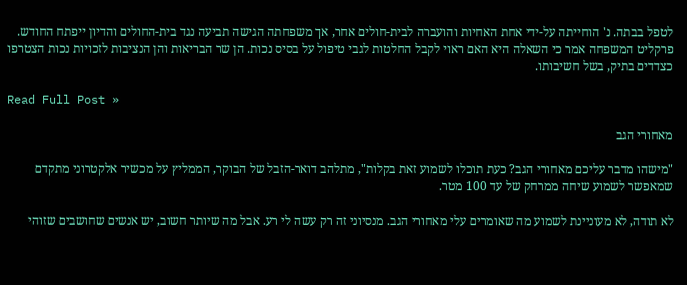לטפל בבתה. נ' הוחייתה על-ידי אחת האחיות והועברה לבית-חולים אחר, אך משפחתה הגישה תביעה נגד בית-החולים והדיון ייפתח החודש. פרקליט המשפחה אמר כי השאלה היא האם ראוי לקבל החלטות לגבי טיפול על בסיס נכות. הן שר הבריאות והן הנציבות לזכויות נכות הצטרפו כצדדים בתיק, בשל חשיבותו.

Read Full Post »

מאחורי הגב

"מישהו מדבר עליכם מאחורי הגב? כעת תוכלו לשמוע זאת בקלות", מתלהב דואר-הזבל של הבוקר, הממליץ על מכשיר אלקטרוני מתקדם שמאפשר לשמוע שיחה ממרחק של עד 100 מטר.

לא תודה, לא מעוניינת לשמוע מה שאומרים עלי מאחורי הגב. מנסיוני זה רק עשה לי רע. אבל מה שיותר חשוב, יש אנשים שחושבים שזוהי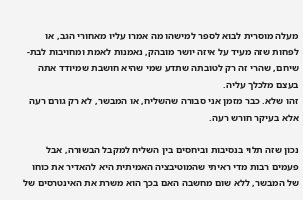מעלה מוסרית לבוא לספר למישהו מה אמרו עליו מאחורי הגב, או לפחות שזה מעיד על איזה יושר מובהק, נאמנות לאמת ומחויבות לבת-שיחם, שהרי זה רק לטובתה שתדע שמי שהיא חושבת שמיודד אתה בעצם מלכלך עליה.
זהו שלא. כבר מזמן אני סבורה שהשליח, או המבשר, לא רק גורם רעה אלא בעיקר חורש רעה.

נכון שזה תלוי בנסיבות וביחסים בין השליח למקבל הבשורה, אבל פעמים רבות מדי ראיתי שהמוטיבציה האמיתית היא להאדיר את כוחו של המבשר, ללא שום מחשבה האם בכך הוא משרת את האינטרסים של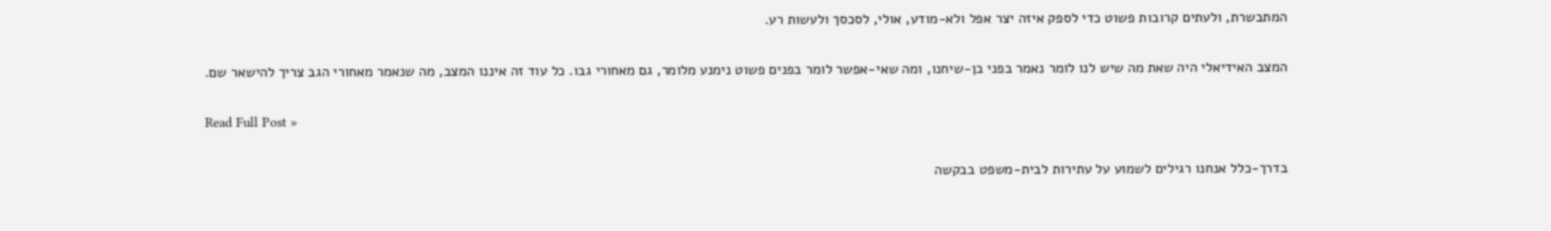המתבשרת, ולעתים קרובות פשוט כדי לספק איזה יצר אפל ולא-מודע, אולי, לסכסך ולעשות רע.

המצב האידיאלי היה שאת מה שיש לנו לומר נאמר בפני בן-שיחנו, ומה שאי-אפשר לומר בפנים פשוט נימנע מלומר, גם מאחורי גבו. כל עוד זה איננו המצב, מה שנאמר מאחורי הגב צריך להישאר שם.

Read Full Post »

בדרך-כלל אנחנו רגילים לשמוע על עתירות לבית-משפט בבקשה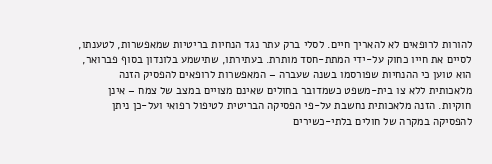להורות לרופאים לא להאריך חיים. לסלי ברק עתר נגד הנחיות בריטיות שמאפשרות, לטענתו, לסיים את חייו כחוק על-ידי המתת-חסד מותרת. בעתירתו, שתישמע בלונדון בסוף פברואר, הוא טוען כי ההנחיות שפורסמו בשנה שעברה – המאפשרות לרופאים להפסיק הזנה מלאכותית ללא צו בית-משפט כשמדובר בחולים שאינם מצויים במצב של צמח – אינן חוקיות. הזנה מלאכותית נחשבת על-פי הפסיקה הבריטית לטיפול רפואי ועל-כן ניתן להפסיקה במקרה של חולים בלתי-כשירים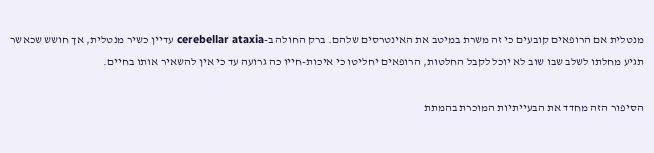מנטלית אם הרופאים קובעים כי זה משרת במיטב את האינטרסים שלהם. ברק החולה ב-cerebellar ataxia עדיין כשיר מנטלית, אך חושש שכאשר תגיע מחלתו לשלב שבו שוב לא יוכל לקבל החלטות, הרופאים יחליטו כי איכות-חייו כה גרועה עד כי אין להשאיר אותו בחיים.

הסיפור הזה מחדד את הבעייתיות המוכרת בהמתת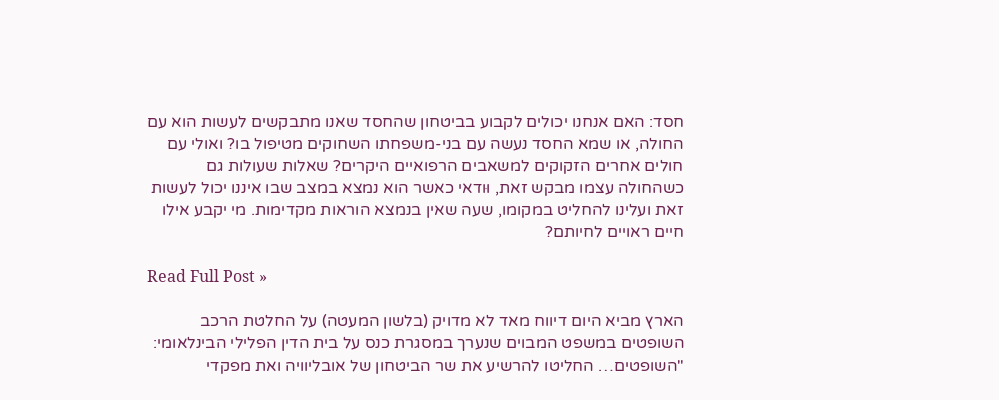חסד: האם אנחנו יכולים לקבוע בביטחון שהחסד שאנו מתבקשים לעשות הוא עם החולה, או שמא החסד נעשה עם בני-משפחתו השחוקים מטיפול בו? ואולי עם חולים אחרים הזקוקים למשאבים הרפואיים היקרים? שאלות שעולות גם כשהחולה עצמו מבקש זאת, וּודאי כאשר הוא נמצא במצב שבו איננו יכול לעשות זאת ועלינו להחליט במקומו, שעה שאין בנמצא הוראות מקדימות. מי יקבע אילו חיים ראויים לחיותם?

Read Full Post »

הארץ מביא היום דיווח מאד לא מדויק (בלשון המעטה) על החלטת הרכב השופטים במשפט המבוים שנערך במסגרת כנס על בית הדין הפלילי הבינלאומי:
"השופטים… החליטו להרשיע את שר הביטחון של אובליוויה ואת מפקדי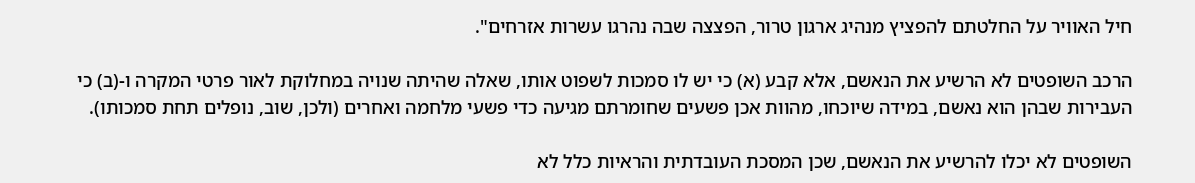חיל האוויר על החלטתם להפציץ מנהיג ארגון טרור, הפצצה שבה נהרגו עשרות אזרחים".

הרכב השופטים לא הרשיע את הנאשם, אלא קבע (א) כי יש לו סמכות לשפוט אותו, שאלה שהיתה שנויה במחלוקת לאור פרטי המקרה ו-(ב) כי העבירות שבהן הוא נאשם, במידה שיוכחו, מהוות אכן פשעים שחומרתם מגיעה כדי פשעי מלחמה ואחרים (ולכן, שוב, נופלים תחת סמכותו).

השופטים לא יכלו להרשיע את הנאשם, שכן המסכת העובדתית והראיות כלל לא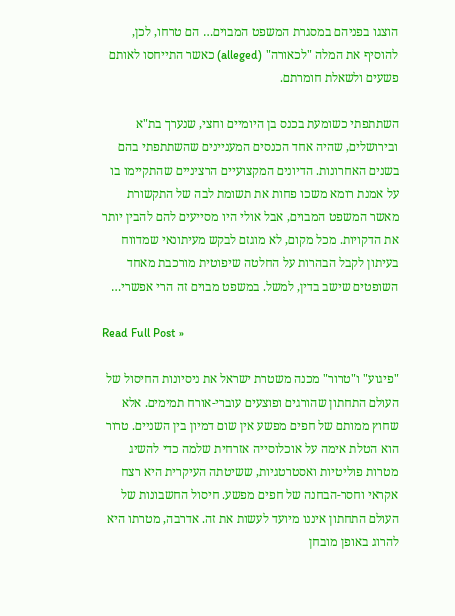הוצגו בפניהם במסגרת המשפט המבוים… הם טרחו, לכן, להוסיף את המלה "לכאורה" (alleged) כאשר התייחסו לאותם פשעים ולשאלת חומרתם.

השתתפתי כשומעת בכנס בן היומיים וחצי, שנערך בת"א ובירושלים, שהיה אחד הכנסים המעניינים שהשתתפתי בהם בשנים האחרונות. הדיונים המקצועיים הרציניים שהתקיימו בו על אמנת רומא משכו פחות את תשומת לבה של התקשורת מאשר המשפט המבוים, אבל אולי היו מסייעים להם להבין יותר את הדקויות. מכל מקום, לא מוגזם לבקש מעיתונאי שמדווח בעיתון לקבל הבהרות על החלטה שיפוטית מורכבת מאחד השופטים שישב בדין, למשל. במשפט מבוים זה הרי אפשרי…

Read Full Post »

"פיגוע" ו"טרור" מכנה משטרת ישראל את ניסיונות החיסול של העולם התחתון שהורגים ופוצעים עוברי-אורח תמימים. אלא שחוץ ממותם של חפים מפשע אין שום דמיון בין השניים. טרור הוא הטלת אימה על אוכלוסייה אזרחית שלמה כדי להשיג מטרות פוליטיות ואסטרטגיות, ששיטתה העיקרית היא רצח אקראי וחסר-הבחנה של חפים מפשע. חיסול החשבונות של העולם התחתון איננו מיועד לעשות את זה. אדרבה, מטרתו היא להרוג באופן מובחן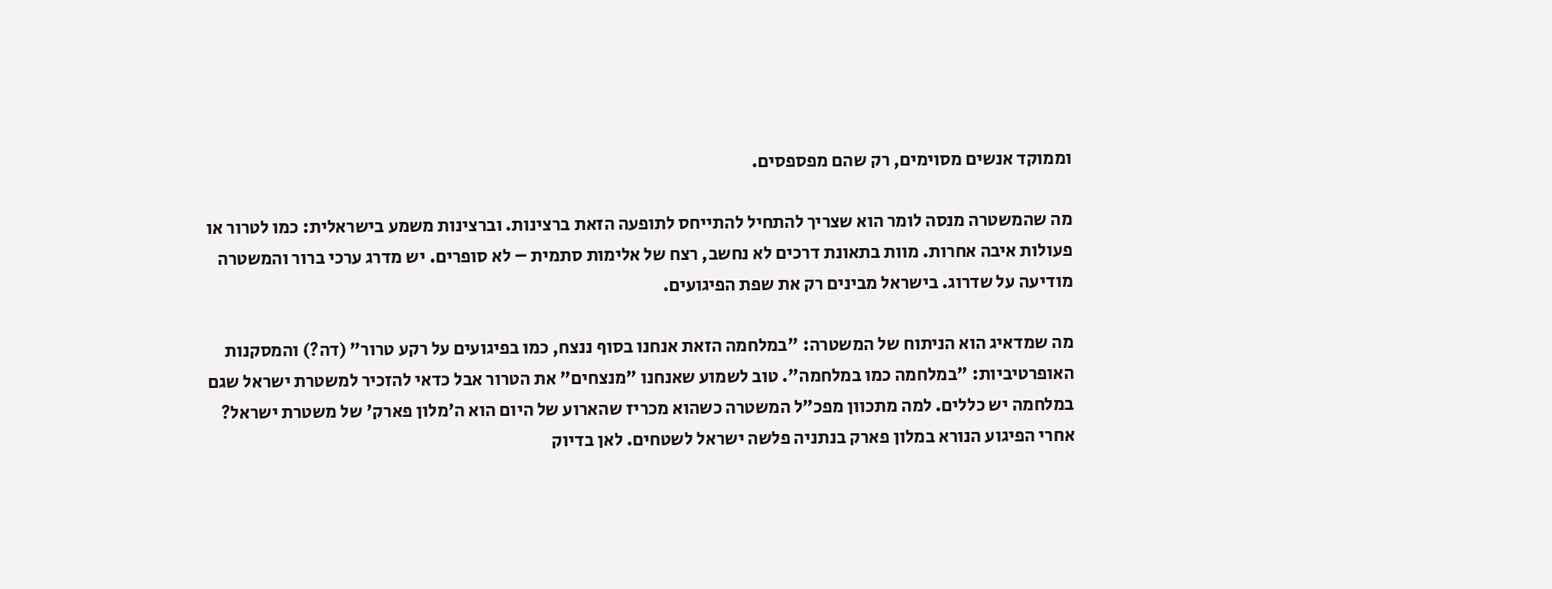וממוקד אנשים מסוימים, רק שהם מפספסים.

מה שהמשטרה מנסה לומר הוא שצריך להתחיל להתייחס לתופעה הזאת ברצינות. וברצינות משמע בישראלית: כמו לטרור או פעולות איבה אחרות. מוות בתאונת דרכים לא נחשב, רצח של אלימות סתמית – לא סופרים. יש מדרג ערכי ברור והמשטרה מודיעה על שדרוג. בישראל מבינים רק את שפת הפיגועים.

מה שמדאיג הוא הניתוח של המשטרה: "במלחמה הזאת אנחנו בסוף ננצח, כמו בפיגועים על רקע טרור" (דה?) והמסקנות האופרטיביות: "במלחמה כמו במלחמה". טוב לשמוע שאנחנו "מנצחים" את הטרור אבל כדאי להזכיר למשטרת ישראל שגם במלחמה יש כללים. למה מתכוון מפכ"ל המשטרה כשהוא מכריז שהארוע של היום הוא ה'מלון פארק' של משטרת ישראל? אחרי הפיגוע הנורא במלון פארק בנתניה פלשה ישראל לשטחים. לאן בדיוק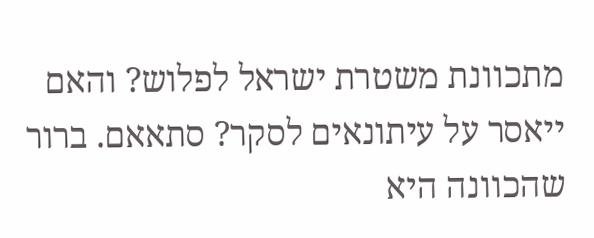מתכוונת משטרת ישראל לפלוש? והאם ייאסר על עיתונאים לסקר? סתאאם. ברור שהכוונה היא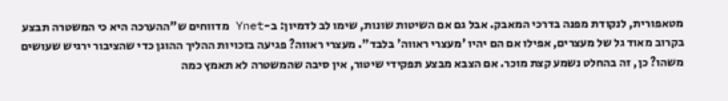מטאפורית, לנקודת מפנה בדרכי המאבק. אבל גם אם השיטות שונות, שימו לב לדמיון: ב-Ynet מדווחים ש"ההערכה היא כי המשטרה תבצע בקרוב מאוד גל של מעצרים, אפילו אם הם יהיו 'מעצרי ראווה' בלבד". מעצרי ראווה? פגיעה בזכויות ההליך ההוגן כדי שהציבור ירגיש שעושים משהו? כן, זה בהחלט נשמע קצת מוכר. אם הצבא מבצע תפקידי שיטור, אין סיבה שהמשטרה לא תאמץ כמה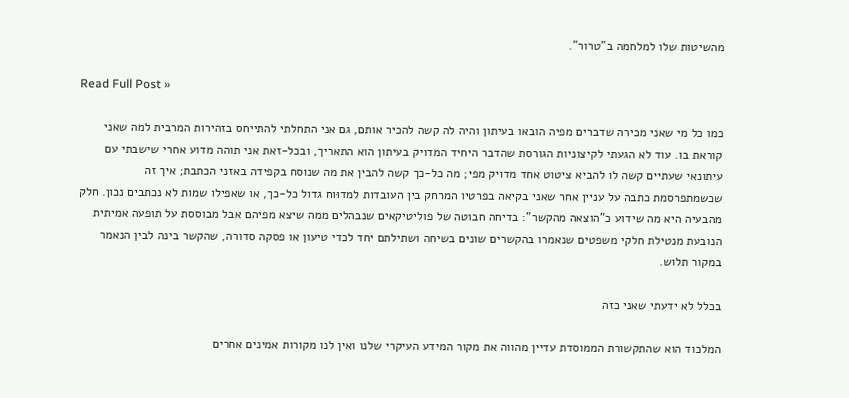מהשיטות שלו למלחמה ב"טרור".

Read Full Post »

כמו כל מי שאני מכירה שדברים מפיה הובאו בעיתון והיה לה קשה להכיר אותם, גם אני התחלתי להתייחס בזהירות המרבית למה שאני קוראת בו. עוד לא הגעתי לקיצוניות הגורסת שהדבר היחיד המדויק בעיתון הוא התאריך, ובכל-זאת אני תוהה מדוע אחרי שישבתי עם עיתונאי שעתיים קשה לו להביא ציטוט אחד מדויק מפי; מה כל-כך קשה להבין את מה שנוסח בקפידה באזני הכתבת; איך זה שכשמתפרסמת כתבה על עניין אחר שאני בקיאה בפרטיו המרחק בין העובדות למדוּוח גדול כל-כך, או שאפילו שמות לא נכתבים נכון. חלק מהבעיה היא מה שידוע כ"הוצאה מהקשר": בדיחה חבוטה של פוליטיקאים שנבהלים ממה שיצא מפיהם אבל מבוססת על תופעה אמיתית הנובעת מנטילת חלקי משפטים שנאמרו בהקשרים שונים בשיחה ושתילתם יחד לכדי טיעון או פסקה סדורה, שהקשר בינה לבין הנאמר במקור תלוש.

בכלל לא ידעתי שאני כזה

המלכוד הוא שהתקשורת הממוסדת עדיין מהווה את מקור המידע העיקרי שלנו ואין לנו מקורות אמינים אחרים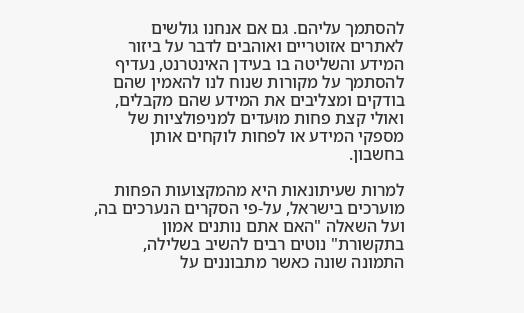להסתמך עליהם. גם אם אנחנו גולשים לאתרים אזוטריים ואוהבים לדבר על ביזור המידע והשליטה בו בעידן האינטרנט, נעדיף להסתמך על מקורות שנוח לנו להאמין שהם בודקים ומצליבים את המידע שהם מקבלים, ואולי קצת פחות מוּעדים למניפולציות של מספקי המידע או לפחות לוקחים אותן בחשבון.

למרות שעיתונאות היא מהמקצועות הפחות מוערכים בישראל, על-פי הסקרים הנערכים בה, ועל השאלה "האם אתם נותנים אמון בתקשורת" נוטים רבים להשיב בשלילה, התמונה שונה כאשר מתבוננים על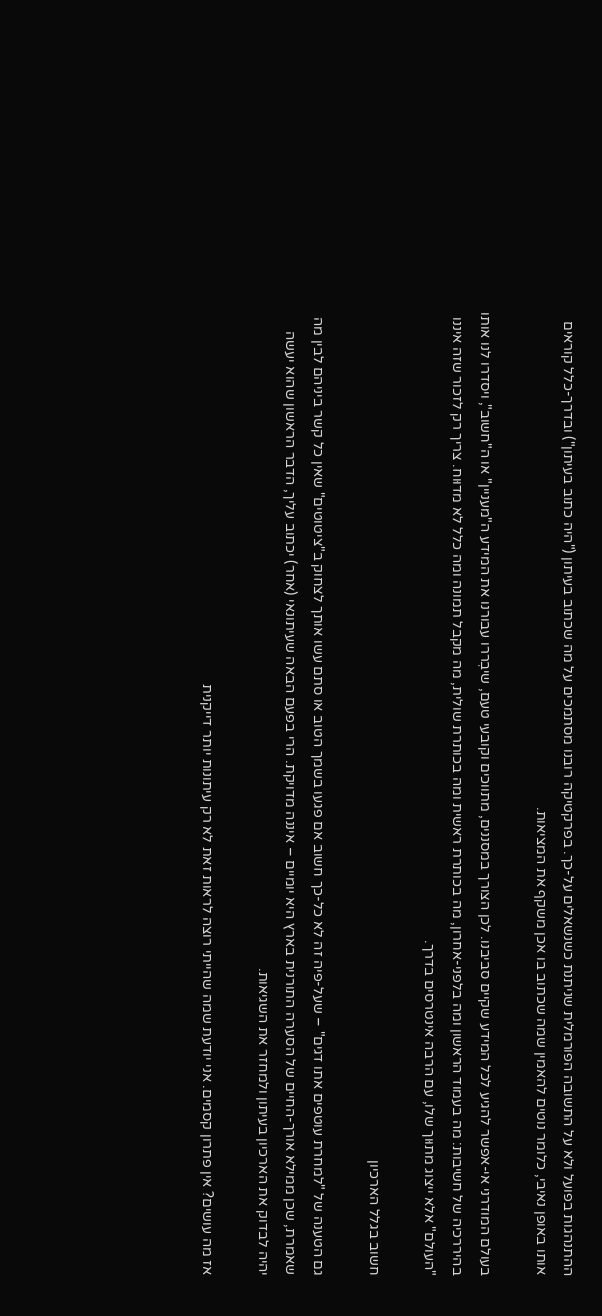ההתנהגות בפועל ולא על התשובה הפורמלית שניתנת כשנשאלים על-כך. בפרקטיקה רובנו מסתמכים על מה שכתוב בעיתון ("היה כתוב בעיתון") ובדרך-כלל קוראים אותו באופן נאיבי, כלומר נוטים להאמין שמה שכתוב בו אכן משקף את המציאות.

בעולם המודרני אי-אפשר להגיע לכל המידע שקיים סביבנו. לכן הצורך במסננים, מתווכים וקובעי טעם, שיבְררו עבורנו את המידע ה"מעניין" או ה"חשוב", ויסדרו לנו אותו בהיררכיה של חשיבות: מה בעמוד הראשון ומה בלפני-אחרון, מה בכותרת ראשית ומה בכותרת שולית, מה מקבל תמונה ומה כלל לא מדוּוח. צריך רק לזכור שזה איננו "העולם" אלא ייצוג מתוּוך שלו, עם הרבה אינטרסים בדרך.

חשוב בגלל הארכיון

גם הטענה של "למחרת עוטפים אתו דגים" – שעל-פיה זה לא כל-כך חשוב אם פגעו בשמך הטוב או סתם עשו אותך לצחוק ב"ציטוטים" שאין כל קשר ביניהם לבין מה שאמרת, שכן ממילא אורך-החיים של הסערה התורנית בארץ היא יומיים – איננה מדויקת. הרי בפעם הבאה שעיתונאי (אחר) יכתוב עליך, הדבר הראשון שהוא יעשה יהיה לבדוק את הארכיון בעיתון ולמחזר את השגיאות.

אז מה עושים? אין פתרון קסמים. אני יודעת שמה שהייתי רוצה לראות זאת לא רק עיתונות יותר דייקנית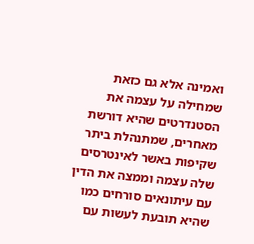ואמינה אלא גם כזאת שמחילה על עצמה את הסטנדרטים שהיא דורשת מאחרים, שמתנהלת ביתר שקיפות באשר לאינטרסים שלה עצמה וממצה את הדין עם עיתונאים סורחים כמו שהיא תובעת לעשות עם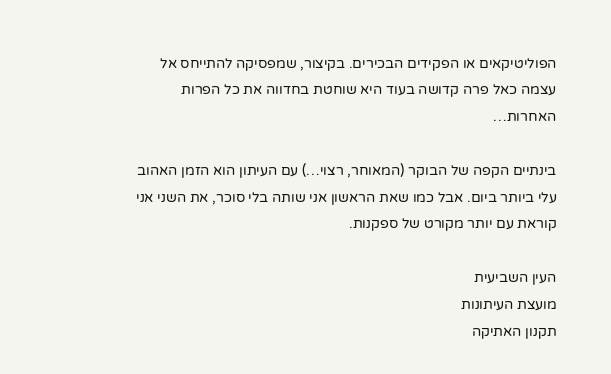הפוליטיקאים או הפקידים הבכירים. בקיצור, שמפסיקה להתייחס אל עצמה כאל פרה קדושה בעוד היא שוחטת בחדווה את כל הפרות האחרות…

בינתיים הקפה של הבוקר (המאוחר, רצוי…) עם העיתון הוא הזמן האהוב עלי ביותר ביום. אבל כמו שאת הראשון אני שותה בלי סוכר, את השני אני קוראת עם יותר מקורט של ספקנות.

העין השביעית
מועצת העיתונות
תקנון האתיקה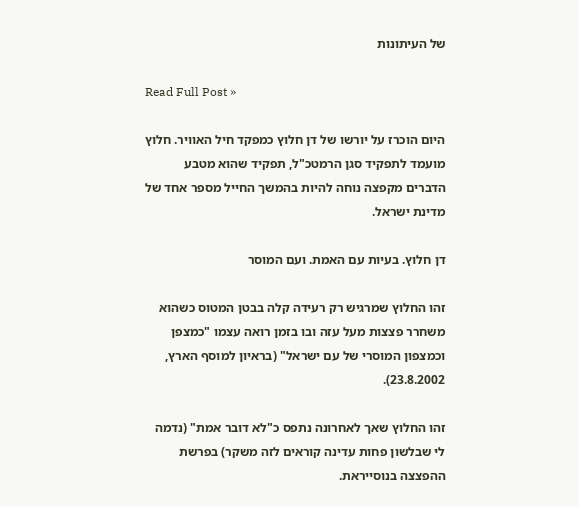של העיתונות

Read Full Post »

היום הוכרז על יורשו של דן חלוץ כמפקד חיל האוויר. חלוץ מועמד לתפקיד סגן הרמטכ"ל, תפקיד שהוא מטבע הדברים מקפצה נוחה להיות בהמשך החייל מספר אחד של מדינת ישראל.

דן חלוץ. בעיות עם האמת. ועם המוסר

זהו החלוץ שמרגיש רק רעידה קלה בבטן המטוס כשהוא משחרר פצצות מעל עזה ובו בזמן רואה עצמו "כמצפן וכמצפון המוסרי של עם ישראל" (בראיון למוסף הארץ, 23.8.2002).

זהו החלוץ שאך לאחרונה נתפס כ"לא דובר אמת" (נדמה לי שבלשון פחות עדינה קוראים לזה משקר) בפרשת ההפצצה בנוסייראת.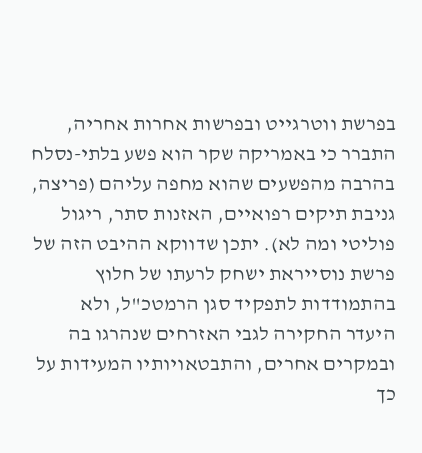בפרשת ווטרגייט ובפרשות אחרות אחריה, התברר כי באמריקה שקר הוא פשע בלתי-נסלח בהרבה מהפשעים שהוא מחפה עליהם (פריצה, גניבת תיקים רפואיים, האזנות סתר, ריגול פוליטי ומה לא). יתכן שדווקא ההיבט הזה של פרשת נוסייראת ישחק לרעתו של חלוץ בהתמודדות לתפקיד סגן הרמטכ"ל, ולא היעדר החקירה לגבי האזרחים שנהרגו בה ובמקרים אחרים, והתבטאויותיו המעידות על כך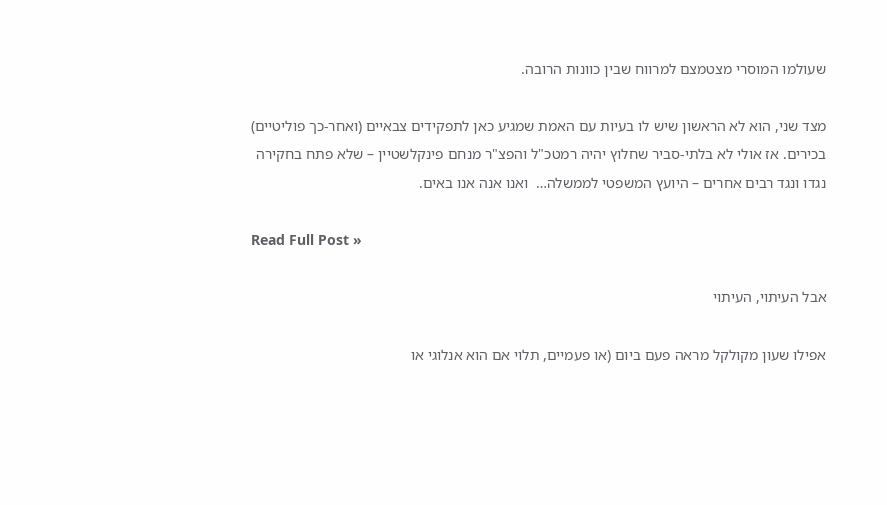שעולמו המוסרי מצטמצם למרווח שבין כוונות הרובה.

מצד שני, הוא לא הראשון שיש לו בעיות עם האמת שמגיע כאן לתפקידים צבאיים (ואחר-כך פוליטיים) בכירים. אז אולי לא בלתי-סביר שחלוץ יהיה רמטכ"ל והפצ"ר מנחם פינקלשטיין – שלא פתח בחקירה נגדו ונגד רבים אחרים – היועץ המשפטי לממשלה…  ואנו אנה אנו באים.

Read Full Post »

אבל העיתוי, העיתוי

אפילו שעון מקולקל מראה פעם ביום (או פעמיים, תלוי אם הוא אנלוגי או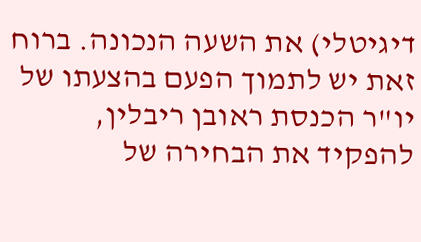דיגיטלי) את השעה הנכונה. ברוח זאת יש לתמוך הפעם בהצעתו של יו"ר הכנסת ראובן ריבלין, להפקיד את הבחירה של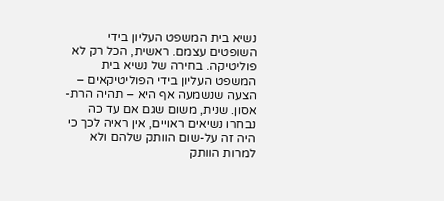נשיא בית המשפט העליון בידי השופטים עצמם. ראשית, הכל רק לא פוליטיקה. בחירה של נשיא בית המשפט העליון בידי הפוליטיקאים – הצעה שנשמעה אף היא – תהיה הרת-אסון. שנית, משום שגם אם עד כה נבחרו נשיאים ראויים, אין ראיה לכך כי היה זה על-שום הוותק שלהם ולא למרות הוותק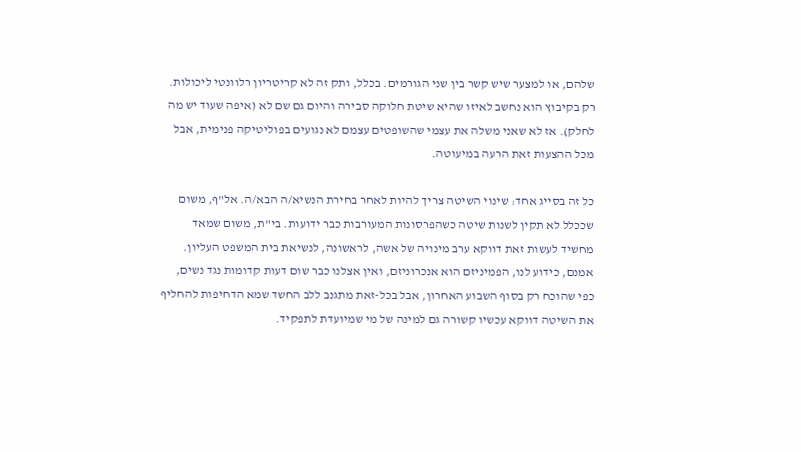שלהם, או למצער שיש קשר בין שני הגורמים. בכלל, ותק זה לא קריטריון רלוונטי ליכולות. רק בקיבוץ הוא נחשב לאיזו שהיא שיטת חלוקה סבירה והיום גם שם לא (איפה שעוד יש מה לחלק). אז לא שאני משלה את עצמי שהשופטים עצמם לא נגועים בפוליטיקה פנימית, אבל מכל ההצעות זאת הרעה במיעוטה.

כל זה בסייג אחד: שינוי השיטה צריך להיות לאחר בחירת הנשיא/ה הבא/ה. אל"ף, משום שככלל לא תקין לשנות שיטה כשהפרסונות המעורבות כבר ידועות. בי"ת, משום שמאד מחשיד לעשות זאת דווקא ערב מינויה של אשה, לראשונה, לנשיאת בית המשפט העליון. אמנם, כידוע לנו, הפמיניזם הוא אנכרוניזם, ואין אצלנו כבר שום דעות קדומות נגד נשים, כפי שהוכח רק בסוף השבוע האחרון, אבל בכל-זאת מתגנב ללב החשד שמא הדחיפות להחליף את השיטה דווקא עכשיו קשורה גם למינה של מי שמיועדת לתפקיד.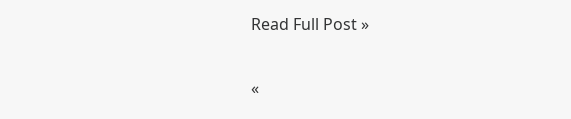Read Full Post »

«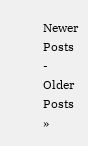Newer Posts - Older Posts »